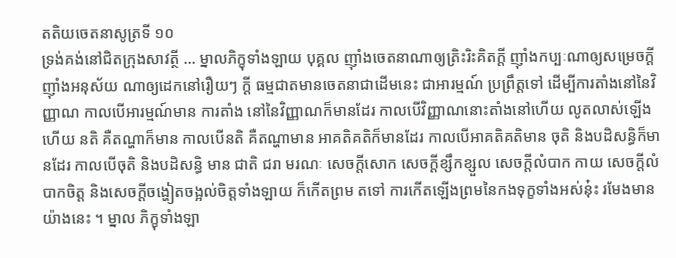តតិយចេតនាសូត្រទី ១០
ទ្រង់គង់នៅជិតក្រុងសាវត្ថី … ម្នាលភិក្ខុទាំងឡាយ បុគ្គល ញ៉ាំងចេតនាណាឲ្យត្រិះរិះគិតក្តី ញ៉ាំងកប្បៈណាឲ្យសម្រេចក្តី ញ៉ាំងអនុស័យ ណាឲ្យដេកនៅរឿយៗ ក្តី ធម្មជាតមានចេតនាជាដើមនេះ ជាអារម្មណ៍ ប្រព្រឹត្តទៅ ដើម្បីការតាំងនៅនៃវិញ្ញាណ កាលបើអារម្មណ៍មាន ការតាំង នៅនៃវិញ្ញាណក៏មានដែរ កាលបើវិញ្ញាណនោះតាំងនៅហើយ លូតលាស់ឡើង ហើយ នតិ គឺតណ្ហាក៏មាន កាលបើនតិ គឺតណ្ហាមាន អាគតិគតិក៏មានដែរ កាលបើអាគតិគតិមាន ចុតិ និងបដិសន្ធិក៏មានដែរ កាលបើចុតិ និងបដិសន្ធិ មាន ជាតិ ជរា មរណៈ សេចក្តីសោក សេចក្តីខ្សឹកខ្សួល សេចក្តីលំបាក កាយ សេចក្តីលំបាកចិត្ត និងសេចក្តីចង្ហៀតចង្អល់ចិត្តទាំងឡាយ ក៏កើតព្រម តទៅ ការកើតឡើងព្រមនៃកងទុក្ខទាំងអស់នុ៎ះ រមែងមានយ៉ាងនេះ ។ ម្នាល ភិក្ខុទាំងឡា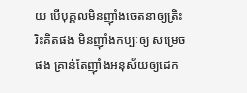យ បើបុគ្គលមិនញ៉ាំងចេតនាឲ្យត្រិះរិះគិតផង មិនញ៉ាំងកប្បៈឲ្យ សម្រេចផង គ្រាន់តែញ៉ាំងអនុស័យឲ្យដេក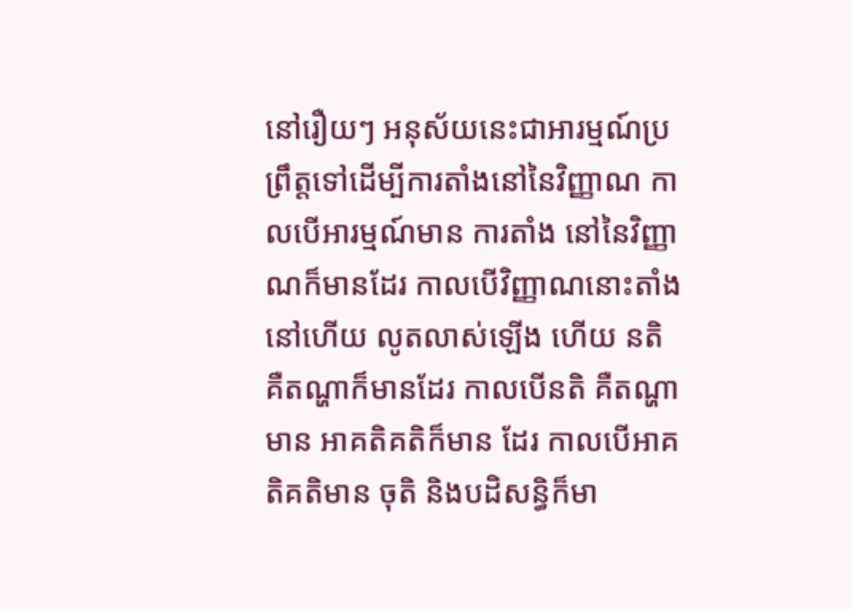នៅរឿយៗ អនុស័យនេះជាអារម្មណ៍ប្រព្រឹត្តទៅដើម្បីការតាំងនៅនៃវិញ្ញាណ កាលបើអារម្មណ៍មាន ការតាំង នៅនៃវិញ្ញាណក៏មានដែរ កាលបើវិញ្ញាណនោះតាំងនៅហើយ លូតលាស់ឡើង ហើយ នតិ គឺតណ្ហាក៏មានដែរ កាលបើនតិ គឺតណ្ហាមាន អាគតិគតិក៏មាន ដែរ កាលបើអាគតិគតិមាន ចុតិ និងបដិសន្ធិក៏មា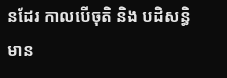នដែរ កាលបើចុតិ និង បដិសន្ធិមាន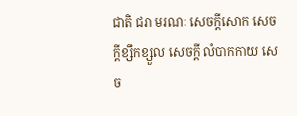ជាតិ ជរា មរណៈ សេចក្តីសោក សេចក្តីខ្សឹកខ្សួល សេចក្តី លំបាកកាយ សេច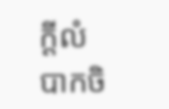ក្តីលំបាកចិ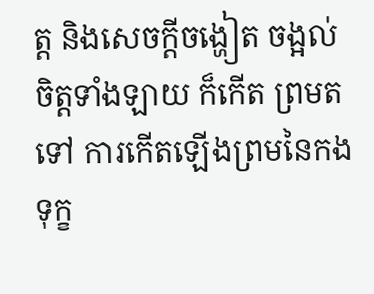ត្ត និងសេចក្តីចង្ហៀត ចង្អល់ចិត្តទាំងឡាយ ក៏កើត ព្រមតទៅ ការកើតឡើងព្រមនៃកងទុក្ខ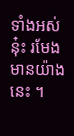ទាំងអស់នុ៎ះ រមែងមានយ៉ាងនេះ ។